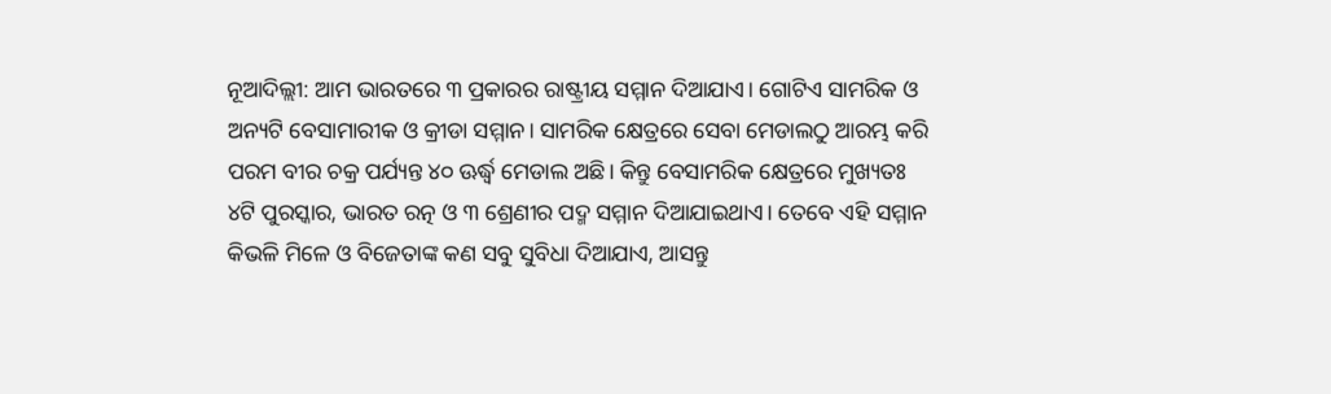ନୂଆଦିଲ୍ଲୀ: ଆମ ଭାରତରେ ୩ ପ୍ରକାରର ରାଷ୍ଟ୍ରୀୟ ସମ୍ମାନ ଦିଆଯାଏ। ଗୋଟିଏ ସାମରିକ ଓ ଅନ୍ୟଟି ବେସାମାରୀକ ଓ କ୍ରୀଡା ସମ୍ମାନ। ସାମରିକ କ୍ଷେତ୍ରରେ ସେବା ମେଡାଲଠୁ ଆରମ୍ଭ କରି ପରମ ବୀର ଚକ୍ର ପର୍ଯ୍ୟନ୍ତ ୪୦ ଊର୍ଦ୍ଧ୍ୱ ମେଡାଲ ଅଛି। କିନ୍ତୁ ବେସାମରିକ କ୍ଷେତ୍ରରେ ମୁଖ୍ୟତଃ ୪ଟି ପୁରସ୍କାର, ଭାରତ ରତ୍ନ ଓ ୩ ଶ୍ରେଣୀର ପଦ୍ମ ସମ୍ମାନ ଦିଆଯାଇଥାଏ। ତେବେ ଏହି ସମ୍ମାନ କିଭଳି ମିଳେ ଓ ବିଜେତାଙ୍କ କଣ ସବୁ ସୁବିଧା ଦିଆଯାଏ, ଆସନ୍ତୁ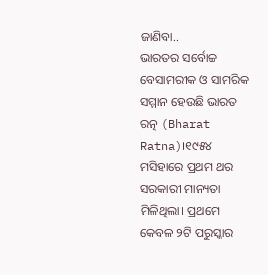ଜାଣିବା..
ଭାରତର ସର୍ବୋଚ୍ଚ ବେସାମରୀକ ଓ ସାମରିକ ସମ୍ମାନ ହେଉଛି ଭାରତ ରତ୍ନ (Bharat Ratna)।୧୯୫୪ ମସିହାରେ ପ୍ରଥମ ଥର ସରକାରୀ ମାନ୍ୟତା ମିଳିଥିଲା। ପ୍ରଥମେ କେବଳ ୨ଟି ପରୁସ୍କାର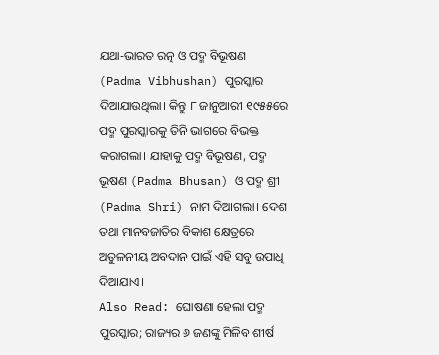ଯଥା-ଭାରତ ରତ୍ନ ଓ ପଦ୍ମ ବିଭୂଷଣ (Padma Vibhushan) ପୁରସ୍କାର ଦିଆଯାଉଥିଲା। କିନ୍ତୁ ୮ ଜାନୁଆରୀ ୧୯୫୫ରେ ପଦ୍ମ ପୁରସ୍କାରକୁ ତିନି ଭାଗରେ ବିଭକ୍ତ କରାଗଲା। ଯାହାକୁ ପଦ୍ମ ବିଭୂଷଣ, ପଦ୍ମ ଭୂଷଣ (Padma Bhusan) ଓ ପଦ୍ମ ଶ୍ରୀ (Padma Shri) ନାମ ଦିଆଗଲା। ଦେଶ ତଥା ମାନବଜାତିର ବିକାଶ କ୍ଷେତ୍ରରେ ଅତୁଳନୀୟ ଅବଦାନ ପାଇଁ ଏହି ସବୁ ଉପାଧି ଦିଆଯାଏ।
Also Read: ଘୋଷଣା ହେଲା ପଦ୍ମ ପୁରସ୍କାର; ରାଜ୍ୟର ୬ ଜଣଙ୍କୁ ମିଳିବ ଶୀର୍ଷ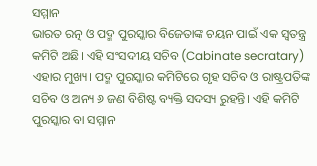ସମ୍ମାନ
ଭାରତ ରତ୍ନ ଓ ପଦ୍ମ ପୁରସ୍କାର ବିଜେତାଙ୍କ ଚୟନ ପାଇଁ ଏକ ସ୍ୱତନ୍ତ୍ର କମିଟି ଅଛି। ଏହି ସଂସଦୀୟ ସଚିବ (Cabinate secratary) ଏହାର ମୁଖ୍ୟ। ପଦ୍ମ ପୁରସ୍କାର କମିଟିରେ ଗୃହ ସଚିବ ଓ ରାଷ୍ଟ୍ରପତିଙ୍କ ସଚିବ ଓ ଅନ୍ୟ ୬ ଜଣ ବିଶିଷ୍ଟ ବ୍ୟକ୍ତି ସଦସ୍ୟ ରୁହନ୍ତି। ଏହି କମିଟି ପୁରସ୍କାର ବା ସମ୍ମାନ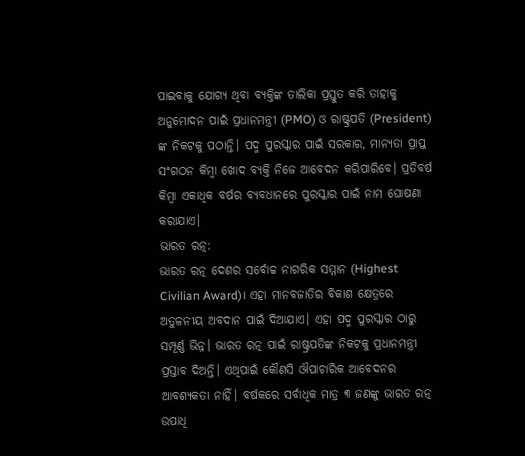ପାଇବାକୁ ଯୋଗ୍ୟ ଥିବା ବ୍ୟକ୍ତିଙ୍କ ତାଲିକା ପ୍ରସ୍ତୁତ କରି ତାହାକୁ ଅନୁମୋଦନ ପାଇଁ ପ୍ରଧାନମନ୍ତ୍ରୀ (PMO) ଓ ରାଷ୍ଟ୍ରପତି (President) ଙ୍କ ନିକଟକୁ ପଠାନ୍ତି। ପଦ୍ମ ପୁରସ୍କାର ପାଇଁ ସରକାର, ମାନ୍ୟତା ପ୍ରାପ୍ତ ସଂଗଠନ କିମ୍ବା ଖୋଦ ବ୍ୟକ୍ତି ନିଜେ ଆବେଦନ କରିପାରିବେ। ପ୍ରତିବର୍ଷ କିମ୍ୱା ଏକାଧିକ ବର୍ଷର ବ୍ୟବଧାନରେ ପୁରସ୍କାର ପାଇଁ ନାମ ଘୋଷଣା କରାଯାଏ।
ଭାରତ ରତ୍ନ:
ଭାରତ ରତ୍ନ ଦେଶର ସର୍ବୋଚ୍ଚ ନାଗରିକ ସମ୍ମାନ (Highest Civilian Award)। ଏହା ମାନବଜାତିର ବିକାଶ କ୍ଷେତ୍ରରେ ଅତୁଳନୀୟ ଅବଦାନ ପାଇଁ ଦିଆଯାଏ। ଏହା ପଦ୍ମ ପୁରସ୍କାର ଠାରୁ ସମ୍ପୂର୍ଣ୍ଣ ଭିନ୍ନ। ଭାରତ ରତ୍ନ ପାଇଁ ରାଷ୍ଟ୍ରପତିଙ୍କ ନିକଟକୁ ପ୍ରଧାନମନ୍ତ୍ରୀ ପ୍ରସ୍ତାବ ଦିଅନ୍ତି। ଏଥିପାଇଁ କୌଣସି ଔପାଚାରିକ ଆବେଦନର ଆବଶ୍ୟକତା ନାହିଁ। ବର୍ଷକରେ ସର୍ବାଧିକ ମାତ୍ର ୩ ଜଣଙ୍କୁ ଭାରତ ରତ୍ନ ଉପାଧି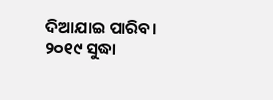ଦିଆଯାଇ ପାରିବ।
୨୦୧୯ ସୁଦ୍ଧା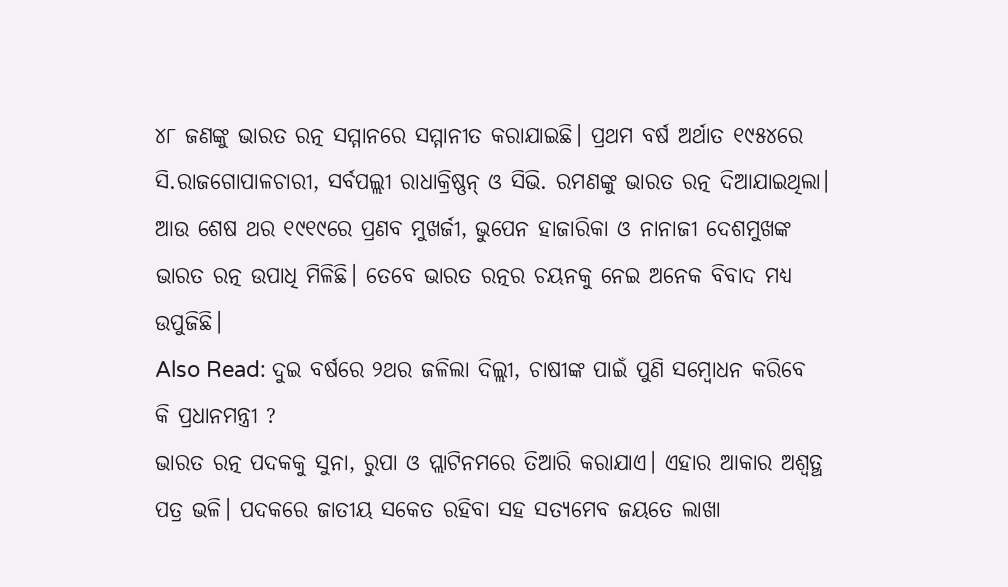୪୮ ଜଣଙ୍କୁ ଭାରତ ରତ୍ନ ସମ୍ମାନରେ ସମ୍ମାନୀତ କରାଯାଇଛି। ପ୍ରଥମ ବର୍ଷ ଅର୍ଥାତ ୧୯୫୪ରେ ସି.ରାଜଗୋପାଳଚାରୀ, ସର୍ବପଲ୍ଲୀ ରାଧାକ୍ରିଷ୍ଣନ୍ ଓ ସିଭି. ରମଣଙ୍କୁ ଭାରତ ରତ୍ନ ଦିଆଯାଇଥିଲା। ଆଉ ଶେଷ ଥର ୧୯୧୯ରେ ପ୍ରଣବ ମୁଖର୍ଜୀ, ଭୁପେନ ହାଜାରିକା ଓ ନାନାଜୀ ଦେଶମୁଖଙ୍କ ଭାରତ ରତ୍ନ ଉପାଧି ମିଳିଛି। ତେବେ ଭାରତ ରତ୍ନର ଚୟନକୁ ନେଇ ଅନେକ ବିବାଦ ମଧ୍ୟ ଉପୁଜିଛି।
Also Read: ଦୁଇ ବର୍ଷରେ ୨ଥର ଜଳିଲା ଦିଲ୍ଲୀ, ଚାଷୀଙ୍କ ପାଇଁ ପୁଣି ସମ୍ୱୋଧନ କରିବେ କି ପ୍ରଧାନମନ୍ତ୍ରୀ ?
ଭାରତ ରତ୍ନ ପଦକକୁ ସୁନା, ରୁପା ଓ ପ୍ଲାଟିନମରେ ତିଆରି କରାଯାଏ। ଏହାର ଆକାର ଅଶ୍ୱତ୍ଥ ପତ୍ର ଭଳି। ପଦକରେ ଜାତୀୟ ସକେତ ରହିବା ସହ ସତ୍ୟମେବ ଜୟତେ ଲାଖା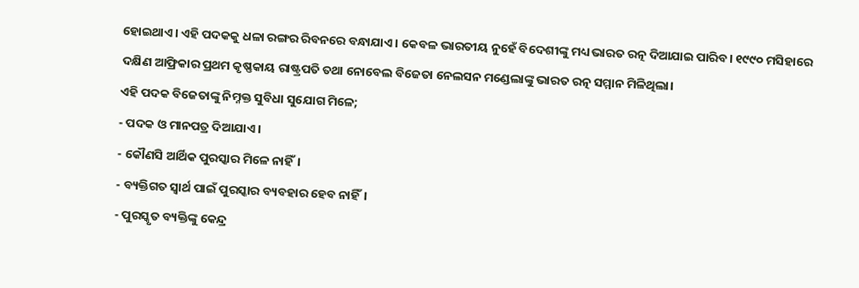ହୋଇଥାଏ। ଏହି ପଦକକୁ ଧଳା ରଙ୍ଗର ରିବନରେ ବନ୍ଧାଯାଏ। କେବଳ ଭାରତୀୟ ନୁହେଁ ବିଦେଶୀଙ୍କୁ ମଧ୍ୟ ଭାରତ ରତ୍ନ ଦିଆଯାଇ ପାରିବ। ୧୯୯୦ ମସିହାରେ ଦକ୍ଷିଣ ଆଫ୍ରିକାର ପ୍ରଥମ କୃଷ୍ଣକାୟ ରାଷ୍ଟ୍ରପତି ତଥା ନୋବେଲ ବିଜେତା ନେଲସନ ମଣ୍ଡେଲାଙ୍କୁ ଭାରତ ରତ୍ନ ସମ୍ମାନ ମିଳିଥିଲା।
ଏହି ପଦକ ବିଜେତାଙ୍କୁ ନିମ୍ନକ୍ତ ସୁବିଧା ସୁଯୋଗ ମିଳେ;
- ପଦକ ଓ ମାନପତ୍ର ଦିଆଯାଏ।
- କୌଣସି ଆର୍ଥିକ ପୁରସ୍କାର ମିଳେ ନାହିଁ।
- ବ୍ୟକ୍ତିଗତ ସ୍ୱାର୍ଥ ପାଇଁ ପୁରସ୍କାର ବ୍ୟବହାର ହେବ ନାହିଁ।
- ପୁରସ୍କୃତ ବ୍ୟକ୍ତିଙ୍କୁ କେନ୍ଦ୍ର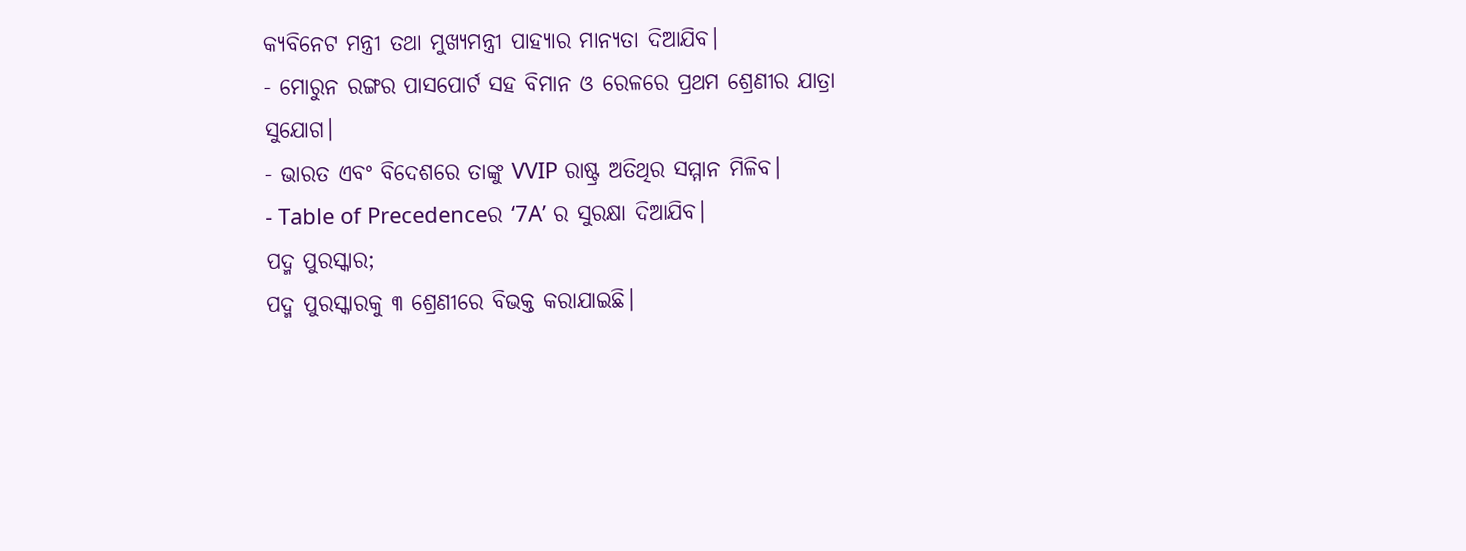କ୍ୟବିନେଟ ମନ୍ତ୍ରୀ ତଥା ମୁଖ୍ୟମନ୍ତ୍ରୀ ପାହ୍ୟାର ମାନ୍ୟତା ଦିଆଯିବ।
- ମୋରୁନ ରଙ୍ଗର ପାସପୋର୍ଟ ସହ ବିମାନ ଓ ରେଳରେ ପ୍ରଥମ ଶ୍ରେଣୀର ଯାତ୍ରା ସୁଯୋଗ।
- ଭାରତ ଏବଂ ବିଦେଶରେ ତାଙ୍କୁ VVIP ରାଷ୍ଟ୍ର ଅତିଥିର ସମ୍ମାନ ମିଳିବ।
- Table of Precedenceର ‘7A’ ର ସୁରକ୍ଷା ଦିଆଯିବ।
ପଦ୍ମ ପୁରସ୍କାର;
ପଦ୍ମ ପୁରସ୍କାରକୁ ୩ ଶ୍ରେଣୀରେ ବିଭକ୍ତ କରାଯାଇଛି।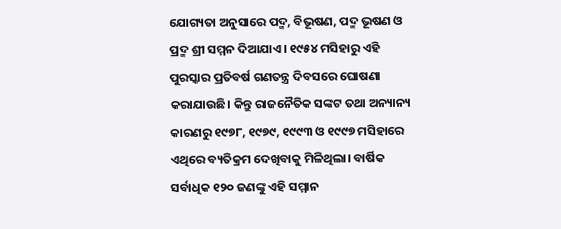ଯୋଗ୍ୟତା ଅନୁସାରେ ପଦ୍ମ, ବିଭୂଷଣ, ପଦ୍ମ ଭୂଷଣ ଓ ପ୍ରଦ୍ମ ଶ୍ରୀ ସମ୍ମନ ଦିଆଯାଏ। ୧୯୫୪ ମସିହାରୁ ଏହି ପୁରସ୍କାର ପ୍ରତିବର୍ଷ ଗଣତନ୍ତ୍ର ଦିବସରେ ଘୋଷଣା କରାଯାଉଛି। କିନ୍ତୁ ରାଜନୈତିକ ସଙ୍କଟ ତଥା ଅନ୍ୟାନ୍ୟ କାରଣରୁ ୧୯୭୮, ୧୯୭୯, ୧୯୯୩ ଓ ୧୯୯୭ ମସିହାରେ ଏଥିରେ ବ୍ୟତିକ୍ରମ ଦେଖିବାକୁ ମିଳିଥିଲା। ବାର୍ଷିକ ସର୍ବାଧିକ ୧୨୦ ଜଣଙ୍କୁ ଏହି ସମ୍ମାନ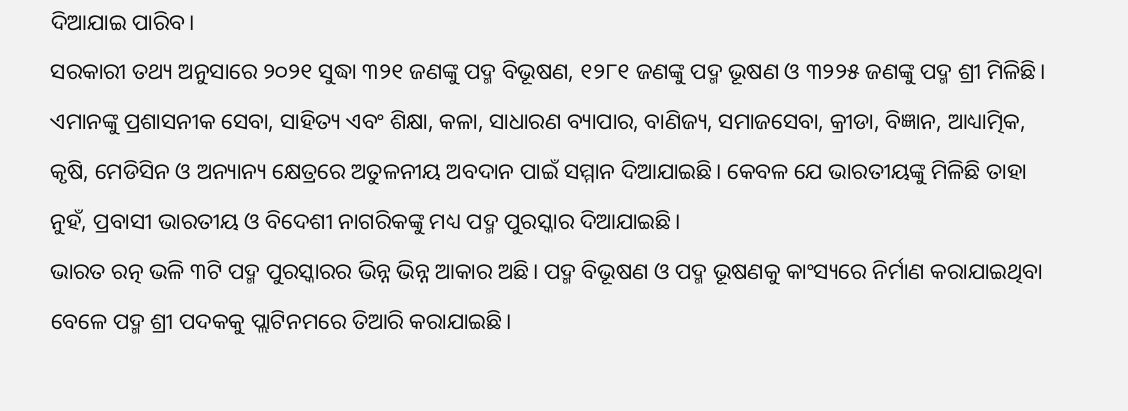ଦିଆଯାଇ ପାରିବ।
ସରକାରୀ ତଥ୍ୟ ଅନୁସାରେ ୨୦୨୧ ସୁଦ୍ଧା ୩୨୧ ଜଣଙ୍କୁ ପଦ୍ମ ବିଭୂଷଣ, ୧୨୮୧ ଜଣଙ୍କୁ ପଦ୍ମ ଭୂଷଣ ଓ ୩୨୨୫ ଜଣଙ୍କୁ ପଦ୍ମ ଶ୍ରୀ ମିଳିଛି। ଏମାନଙ୍କୁ ପ୍ରଶାସନୀକ ସେବା, ସାହିତ୍ୟ ଏବଂ ଶିକ୍ଷା, କଳା, ସାଧାରଣ ବ୍ୟାପାର, ବାଣିଜ୍ୟ, ସମାଜସେବା, କ୍ରୀଡା, ବିଜ୍ଞାନ, ଆଧ୍ୟାତ୍ମିକ, କୃଷି, ମେଡିସିନ ଓ ଅନ୍ୟାନ୍ୟ କ୍ଷେତ୍ରରେ ଅତୁଳନୀୟ ଅବଦାନ ପାଇଁ ସମ୍ମାନ ଦିଆଯାଇଛି। କେବଳ ଯେ ଭାରତୀୟଙ୍କୁ ମିଳିଛି ତାହା ନୁହଁ, ପ୍ରବାସୀ ଭାରତୀୟ ଓ ବିଦେଶୀ ନାଗରିକଙ୍କୁ ମଧ୍ୟ ପଦ୍ମ ପୁରସ୍କାର ଦିଆଯାଇଛି।
ଭାରତ ରତ୍ନ ଭଳି ୩ଟି ପଦ୍ମ ପୁରସ୍କାରର ଭିନ୍ନ ଭିନ୍ନ ଆକାର ଅଛି। ପଦ୍ମ ବିଭୂଷଣ ଓ ପଦ୍ମ ଭୂଷଣକୁ କାଂସ୍ୟରେ ନିର୍ମାଣ କରାଯାଇଥିବା ବେଳେ ପଦ୍ମ ଶ୍ରୀ ପଦକକୁ ପ୍ଲାଟିନମରେ ତିଆରି କରାଯାଇଛି।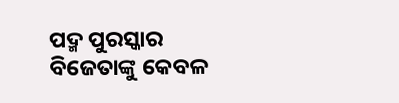ପଦ୍ମ ପୁରସ୍କାର ବିଜେତାଙ୍କୁ କେବଳ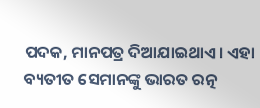ପଦକ, ମାନପତ୍ର ଦିଆଯାଇଥାଏ। ଏହା ବ୍ୟତୀତ ସେମାନଙ୍କୁ ଭାରତ ରତ୍ନ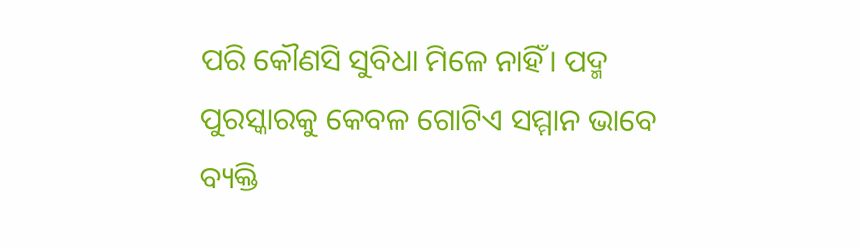ପରି କୌଣସି ସୁବିଧା ମିଳେ ନାହିଁ। ପଦ୍ମ ପୁରସ୍କାରକୁ କେବଳ ଗୋଟିଏ ସମ୍ମାନ ଭାବେ ବ୍ୟକ୍ତି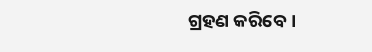ଗ୍ରହଣ କରିବେ।